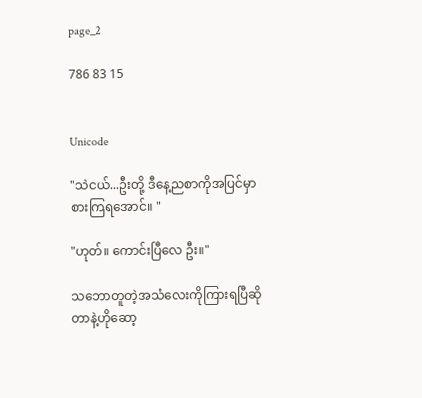page_2

786 83 15


Unicode

"သဲငယ်...ဦးတို့ ဒီနေ့ညစာကိုအပြင်မှာစားကြရအောင်။ "

"ဟုတ်။ ကောင်းပြီလေ ဦး။"

သဘောတူတဲ့အသံလေးကိုကြားရပြီဆိုတာနဲ့ဟိုဆော့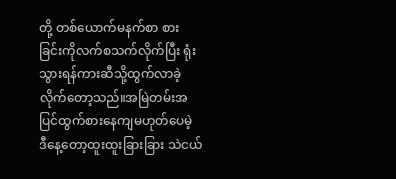တို့ တစ်ယောက်မနက်စာ စားခြင်းကိုလက်စသက်လိုက်ပြီး ရုံးသွားရန်ကားဆီသို့ထွက်လာခဲ့လိုက်တော့သည်။အမြဲတမ်းအပြင်ထွက်စားနေကျမဟုတ်ပေမဲ့ ဒီနေ့တော့ထူးထူးခြားခြား သဲငယ်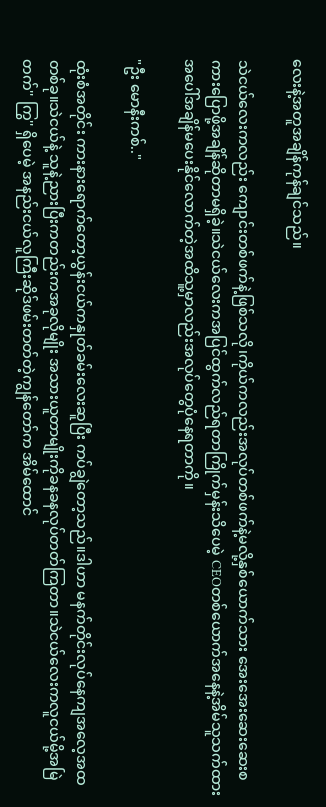လေးနဲ့အတူအချိန်ကုန်ချင်သည်။

သဲငယ်လေးကလည်း ကျောင်းတစ်ဖက်နဲ့ဖြစ်သလို၊ကိုယ်ကလည်းအလုပ်တစ်ဖက်နဲ့မလို့နှစ်ယောက်သား အေးအေးဆေးဆေးစကားပြောဖို့အချိန်ဆိုတာမရှိခဲ့။သဲငယ်လေးကအပြင်ထွက်လည်ရတာကြိုက်မှန်းသိပေမဲ့ CEOတစ်ယောက်အနေနဲ့အိမ်သူသက်ထားအပေါ်အချိန်မပေးနိုင်လောက်တဲ့အထိသူ့မှာလည်းအလုပ်တွေပုံနေရတာကို။

"ဦး မောနီးကစ်.."

ထုံးစံအတိုင်း ကားနားရောက်တော့ယွန်းငယ်ကနှုတ်ခမ်းလေးဆူပြီး ကပ်ချွဲတော့သည်။ဒါဟာ မနက်တိုင်းလုပ်နေကျအလေ့အထတစ်ခု။သဲငယ်နဲ့ သူနဲ့ညားပြီးကတည်းကအခုလိုမျိုး အသားယူတာမျိုးကိုခနခနလုပ်တတ်ကြတာ။သဲငယ်လေးကလူငယ်မို့အမြဲ တက်'' ကြွ'' ရှိပေမဲ့ အနည်းငယ်လူကြီးဆိုဒ်ဖမ်းတတ်တဲ့ကျွန်တော်က အိမ်ထောင်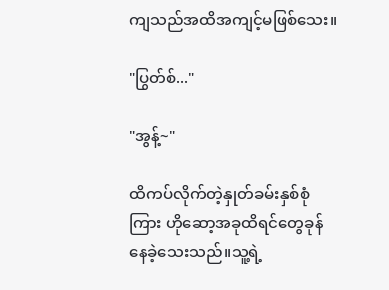ကျသည်အထိအကျင့်မဖြစ်သေး။

"ပြွတ်စ်..."

"အွန့်~"

ထိကပ်လိုက်တဲ့နှုတ်ခမ်းနှစ်စုံကြား ဟိုဆော့အခုထိရင်တွေခုန်နေခဲ့သေးသည်။သူ့ရဲ့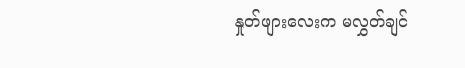နှုတ်ဖျားလေးက မလွှတ်ချင်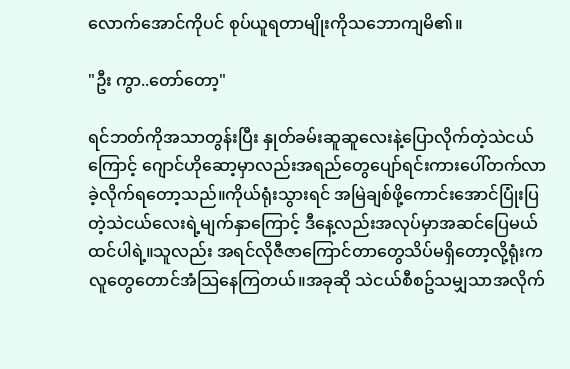လောက်အောင်ကိုပင် စုပ်ယူရတာမျိုးကိုသဘောကျမိ၏။

"ဦး ကွာ..တော်တော့"

ရင်ဘတ်ကိုအသာတွန်းပြီး နှုတ်ခမ်းဆူဆူလေးနဲ့ပြောလိုက်တဲ့သဲငယ်ကြောင့် ဂျောင်ဟိုဆော့မှာလည်းအရည်တွေပျော်ရင်းကားပေါ်တက်လာခဲ့လိုက်ရတော့သည်။ကိုယ်ရုံးသွားရင် အမြဲချစ်ဖို့ကောင်းအောင်ပြုံးပြတဲ့သဲငယ်လေးရဲ့မျက်နှာကြောင့် ဒီနေ့လည်းအလုပ်မှာအဆင်ပြေမယ်ထင်ပါရဲ့။သူလည်း အရင်လိုဇီဇာကြောင်တာတွေသိပ်မရှိတော့လို့ရုံးကလူတွေတောင်အံသြနေကြတယ်။အခုဆို သဲငယ်စီစဥ်သမျှသာအလိုက်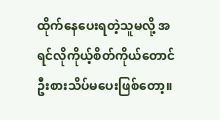ထိုက်နေပေးရတဲ့သူမလို့ အရင်လိုကိုယ့်စိတ်ကိုယ်တောင်ဦးစားသိပ်မပေးဖြစ်တော့။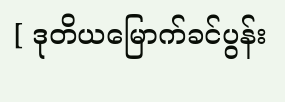[ ဒုတိယမြောက်ခင်ပွန်း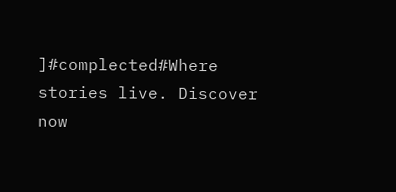]#complected#Where stories live. Discover now